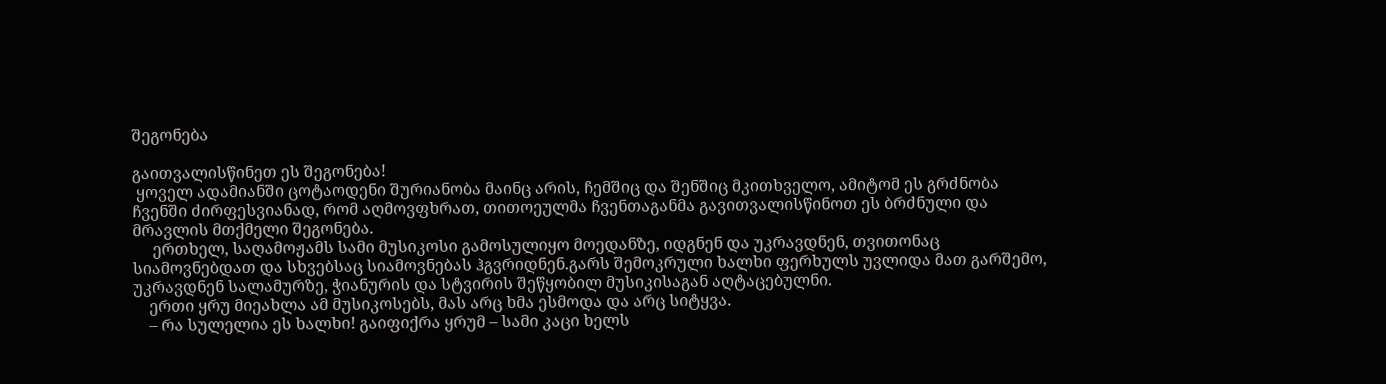შეგონება

გაითვალისწინეთ ეს შეგონება!
 ყოველ ადამიანში ცოტაოდენი შურიანობა მაინც არის, ჩემშიც და შენშიც მკითხველო, ამიტომ ეს გრძნობა ჩვენში ძირფესვიანად, რომ აღმოვფხრათ, თითოეულმა ჩვენთაგანმა გავითვალისწინოთ ეს ბრძნული და მრავლის მთქმელი შეგონება.
     ერთხელ, საღამოჟამს სამი მუსიკოსი გამოსულიყო მოედანზე, იდგნენ და უკრავდნენ, თვითონაც სიამოვნებდათ და სხვებსაც სიამოვნებას ჰგვრიდნენ.გარს შემოკრული ხალხი ფერხულს უვლიდა მათ გარშემო, უკრავდნენ სალამურზე, ჭიანურის და სტვირის შეწყობილ მუსიკისაგან აღტაცებულნი.
    ერთი ყრუ მიეახლა ამ მუსიკოსებს, მას არც ხმა ესმოდა და არც სიტყვა.
    – რა სულელია ეს ხალხი! გაიფიქრა ყრუმ – სამი კაცი ხელს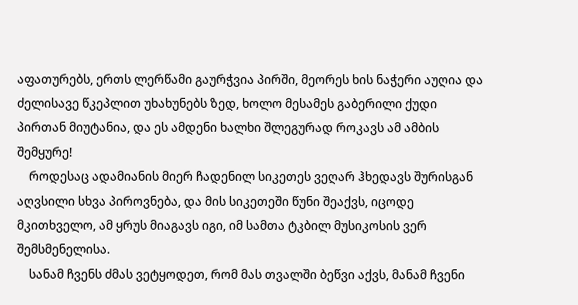აფათურებს, ერთს ლერწამი გაურჭვია პირში, მეორეს ხის ნაჭერი აუღია და ძელისავე წკეპლით უხახუნებს ზედ, ხოლო მესამეს გაბერილი ქუდი პირთან მიუტანია, და ეს ამდენი ხალხი შლეგურად როკავს ამ ამბის შემყურე!
    როდესაც ადამიანის მიერ ჩადენილ სიკეთეს ვეღარ ჰხედავს შურისგან აღვსილი სხვა პიროვნება, და მის სიკეთეში წუნი შეაქვს, იცოდე მკითხველო, ამ ყრუს მიაგავს იგი, იმ სამთა ტკბილ მუსიკოსის ვერ შემსმენელისა.
    სანამ ჩვენს ძმას ვეტყოდეთ, რომ მას თვალში ბეწვი აქვს, მანამ ჩვენი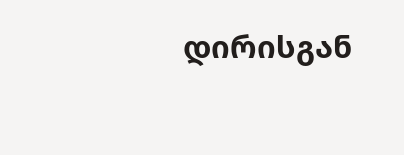დირისგან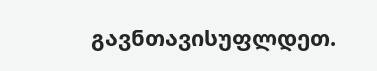გავნთავისუფლდეთ.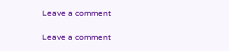Leave a comment

Leave a comment